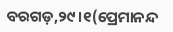ବରଗଡ଼,୨୯।୧(ପ୍ରେମାନନ୍ଦ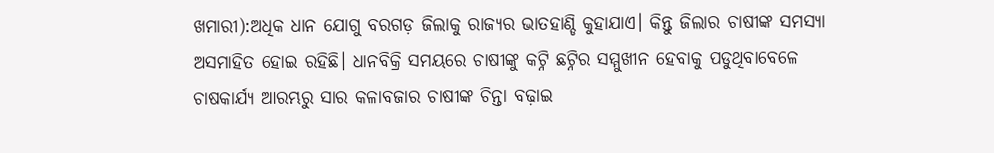ଖମାରୀ):ଅଧିକ ଧାନ ଯୋଗୁ ବରଗଡ଼ ଜିଲାକୁ ରାଜ୍ୟର ଭାତହାଣ୍ଡି କୁହାଯାଏ। କିନ୍ତୁ ଜିଲାର ଚାଷୀଙ୍କ ସମସ୍ୟା ଅସମାହିତ ହୋଇ ରହିଛି। ଧାନବିକ୍ରି ସମୟରେ ଚାଷୀଙ୍କୁ କଟ୍ନି ଛଟ୍ନିର ସମ୍ମୁଖୀନ ହେବାକୁ ପଡୁଥିବାବେଳେ ଚାଷକାର୍ଯ୍ୟ ଆରମ୍ଭରୁ ସାର କଳାବଜାର ଚାଷୀଙ୍କ ଚିନ୍ତା ବଢ଼ାଇ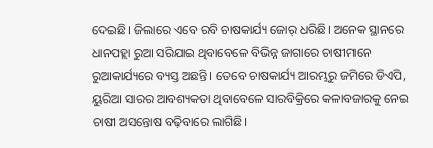ଦେଇଛି। ଜିଲାରେ ଏବେ ରବି ଚାଷକାର୍ଯ୍ୟ ଜୋର୍ ଧରିଛି। ଅନେକ ସ୍ଥାନରେ ଧାନପହ୍ଲା ରୁଆ ସରିଯାଇ ଥିବାବେଳେ ବିଭିନ୍ନ ଜାଗାରେ ଚାଷୀମାନେ ରୁଆକାର୍ଯ୍ୟରେ ବ୍ୟସ୍ତ ଅଛନ୍ତି। ତେବେ ଚାଷକାର୍ଯ୍ୟ ଆରମ୍ଭରୁ ଜମିରେ ଡିଏପି, ୟୁରିଆ ସାରର ଆବଶ୍ୟକତା ଥିବାବେଳେ ସାରବିକ୍ରିରେ କଳାବଜାରକୁ ନେଇ ଚାଷୀ ଅସନ୍ତୋଷ ବଢ଼ିବାରେ ଲାଗିଛି।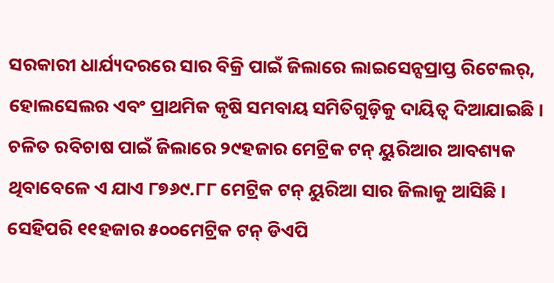ସରକାରୀ ଧାର୍ଯ୍ୟଦରରେ ସାର ବିକ୍ରି ପାଇଁ ଜିଲାରେ ଲାଇସେନ୍ସପ୍ରାପ୍ତ ରିଟେଲର୍, ହୋଲସେଲର ଏବଂ ପ୍ରାଥମିକ କୃଷି ସମବାୟ ସମିତିଗୁଡ଼ିକୁ ଦାୟିତ୍ୱ ଦିଆଯାଇଛି। ଚଳିତ ରବିଚାଷ ପାଇଁ ଜିଲାରେ ୨୯ହଜାର ମେଟ୍ରିକ ଟନ୍ ୟୁରିଆର ଆବଶ୍ୟକ ଥିବାବେଳେ ଏ ଯାଏ ୮୭୬୯.୮୮ ମେଟ୍ରିକ ଟନ୍ ୟୁରିଆ ସାର ଜିଲାକୁ ଆସିଛି। ସେହିପରି ୧୧ହଜାର ୫୦୦ମେଟ୍ରିକ ଟନ୍ ଡିଏପି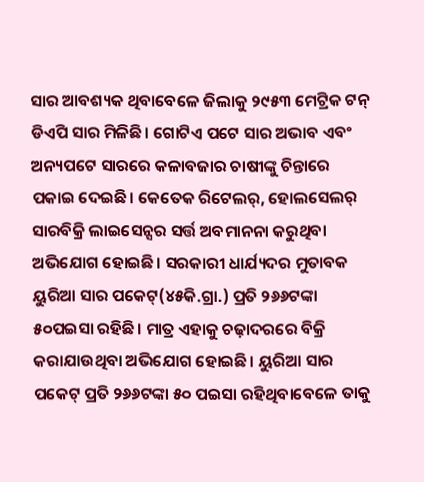ସାର ଆବଶ୍ୟକ ଥିବାବେଳେ ଜିଲାକୁ ୨୯୫୩ ମେଟ୍ରିକ ଟନ୍ ଡିଏପି ସାର ମିଳିଛି। ଗୋଟିଏ ପଟେ ସାର ଅଭାବ ଏବଂ ଅନ୍ୟପଟେ ସାରରେ କଳାବଜାର ଚାଷୀଙ୍କୁ ଚିନ୍ତାରେ ପକାଇ ଦେଇଛି। କେତେକ ରିଟେଲର୍, ହୋଲସେଲର୍ ସାରବିକ୍ରି ଲାଇସେନ୍ସର ସର୍ତ୍ତ ଅବମାନନା କରୁଥିବା ଅଭିଯୋଗ ହୋଇଛି। ସରକାରୀ ଧାର୍ଯ୍ୟଦର ମୁତାବକ ୟୁରିଆ ସାର ପକେଟ୍(୪୫କି.ଗ୍ରା.) ପ୍ରତି ୨୬୬ଟଙ୍କା ୫୦ପଇସା ରହିଛି। ମାତ୍ର ଏହାକୁ ଚଢ଼ାଦରରେ ବିକ୍ରି କରାଯାଉଥିବା ଅଭିଯୋଗ ହୋଇଛି। ୟୁରିଆ ସାର ପକେଟ୍ ପ୍ରତି ୨୬୬ଟଙ୍କା ୫୦ ପଇସା ରହିଥିବାବେଳେ ତାକୁ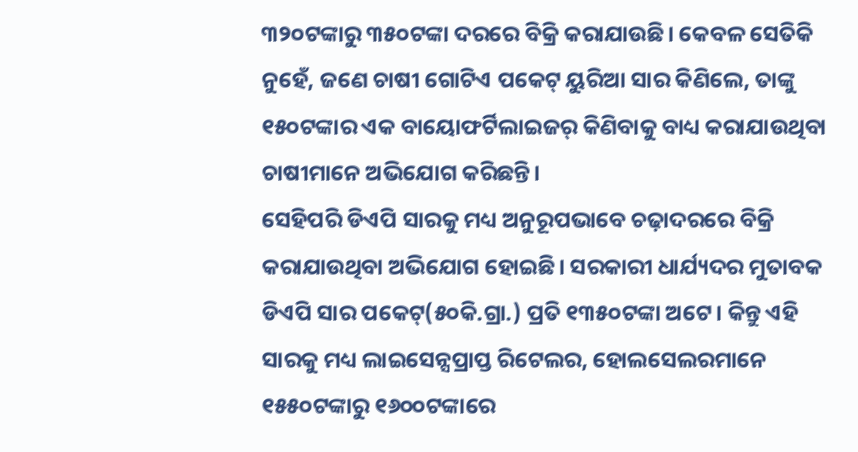୩୨୦ଟଙ୍କାରୁ ୩୫୦ଟଙ୍କା ଦରରେ ବିକ୍ରି କରାଯାଉଛି। କେବଳ ସେତିକି ନୁହେଁ, ଜଣେ ଚାଷୀ ଗୋଟିଏ ପକେଟ୍ ୟୁରିଆ ସାର କିଣିଲେ, ତାଙ୍କୁ ୧୫୦ଟଙ୍କାର ଏକ ବାୟୋଫର୍ଟିଲାଇଜର୍ କିଣିବାକୁ ବାଧ୍ୟ କରାଯାଉଥିବା ଚାଷୀମାନେ ଅଭିଯୋଗ କରିଛନ୍ତି।
ସେହିପରି ଡିଏପି ସାରକୁ ମଧ୍ୟ ଅନୁରୂପଭାବେ ଚଢ଼ାଦରରେ ବିକ୍ରି କରାଯାଉଥିବା ଅଭିଯୋଗ ହୋଇଛି। ସରକାରୀ ଧାର୍ଯ୍ୟଦର ମୁତାବକ ଡିଏପି ସାର ପକେଟ୍(୫୦କି.ଗ୍ରା.) ପ୍ରତି ୧୩୫୦ଟଙ୍କା ଅଟେ। କିନ୍ତୁ ଏହି ସାରକୁ ମଧ୍ୟ ଲାଇସେନ୍ସପ୍ରାପ୍ତ ରିଟେଲର, ହୋଲସେଲରମାନେ ୧୫୫୦ଟଙ୍କାରୁ ୧୬୦୦ଟଙ୍କାରେ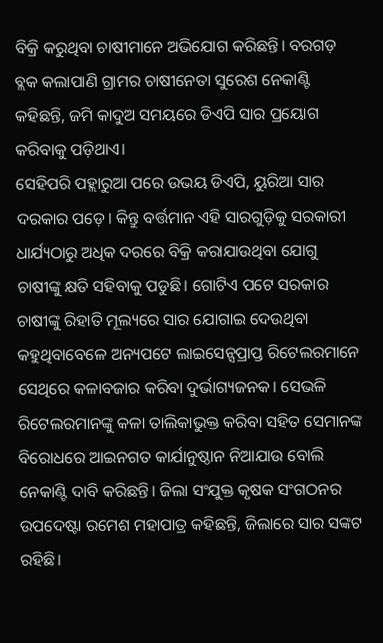ବିକ୍ରି କରୁଥିବା ଚାଷୀମାନେ ଅଭିଯୋଗ କରିଛନ୍ତି। ବରଗଡ଼ ବ୍ଲକ କଲାପାଣି ଗ୍ରାମର ଚାଷୀନେତା ସୁରେଶ ନେକାଣ୍ଟି କହିଛନ୍ତି, ଜମି କାଦୁଅ ସମୟରେ ଡିଏପି ସାର ପ୍ରୟୋଗ କରିବାକୁ ପଡ଼ିଥାଏ।
ସେହିପରି ପହ୍ଲାରୁଆ ପରେ ଉଭୟ ଡିଏପି, ୟୁରିଆ ସାର ଦରକାର ପଡ଼େ। କିନ୍ତୁ ବର୍ତ୍ତମାନ ଏହି ସାରଗୁଡ଼ିକୁ ସରକାରୀ ଧାର୍ଯ୍ୟଠାରୁ ଅଧିକ ଦରରେ ବିକ୍ରି କରାଯାଉଥିବା ଯୋଗୁ ଚାଷୀଙ୍କୁ କ୍ଷତି ସହିବାକୁ ପଡୁଛି। ଗୋଟିଏ ପଟେ ସରକାର ଚାଷୀଙ୍କୁ ରିହାତି ମୂଲ୍ୟରେ ସାର ଯୋଗାଇ ଦେଉଥିବା କହୁଥିବାବେଳେ ଅନ୍ୟପଟେ ଲାଇସେନ୍ସପ୍ରାପ୍ତ ରିଟେଲରମାନେ ସେଥିରେ କଳାବଜାର କରିବା ଦୁର୍ଭାଗ୍ୟଜନକ। ସେଭଳି ରିଟେଲରମାନଙ୍କୁ କଳା ତାଲିକାଭୁକ୍ତ କରିବା ସହିତ ସେମାନଙ୍କ ବିରୋଧରେ ଆଇନଗତ କାର୍ଯାନୁଷ୍ଠାନ ନିଆଯାଉ ବୋଲି ନେକାଣ୍ଟି ଦାବି କରିଛନ୍ତି। ଜିଲା ସଂଯୁକ୍ତ କୃଷକ ସଂଗଠନର ଉପଦେଷ୍ଟା ରମେଶ ମହାପାତ୍ର କହିଛନ୍ତି, ଜିଲାରେ ସାର ସଙ୍କଟ ରହିଛି।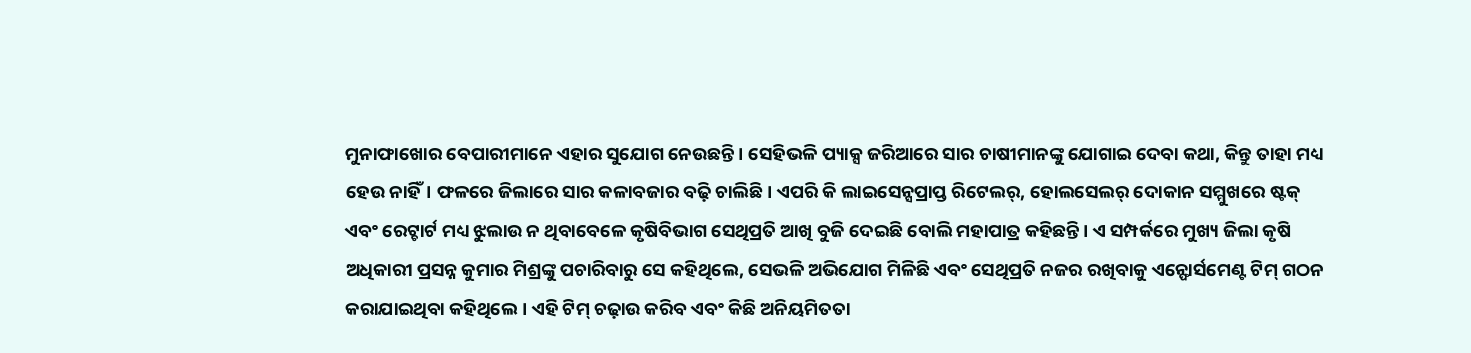ମୁନାଫାଖୋର ବେପାରୀମାନେ ଏହାର ସୁଯୋଗ ନେଉଛନ୍ତି। ସେହିଭଳି ପ୍ୟାକ୍ସ ଜରିଆରେ ସାର ଚାଷୀମାନଙ୍କୁ ଯୋଗାଇ ଦେବା କଥା, କିନ୍ତୁ ତାହା ମଧ୍ୟ ହେଉ ନାହିଁ। ଫଳରେ ଜିଲାରେ ସାର କଳାବଜାର ବଢ଼ି ଚାଲିଛି। ଏପରି କି ଲାଇସେନ୍ସପ୍ରାପ୍ତ ରିଟେଲର୍, ହୋଲସେଲର୍ ଦୋକାନ ସମ୍ମୁଖରେ ଷ୍ଟକ୍ ଏବଂ ରେଟ୍ଚାର୍ଟ ମଧ୍ୟ ଝୁଲାଉ ନ ଥିବାବେଳେ କୃଷିବିଭାଗ ସେଥିପ୍ରତି ଆଖି ବୁଜି ଦେଇଛି ବୋଲି ମହାପାତ୍ର କହିଛନ୍ତି। ଏ ସମ୍ପର୍କରେ ମୁଖ୍ୟ ଜିଲା କୃଷି ଅଧିକାରୀ ପ୍ରସନ୍ନ କୁମାର ମିଶ୍ରଙ୍କୁ ପଚାରିବାରୁ ସେ କହିଥିଲେ, ସେଭଳି ଅଭିଯୋଗ ମିଳିଛି ଏବଂ ସେଥିପ୍ରତି ନଜର ରଖିବାକୁ ଏନ୍ଫୋର୍ସମେଣ୍ଟ ଟିମ୍ ଗଠନ କରାଯାଇଥିବା କହିଥିଲେ। ଏହି ଟିମ୍ ଚଢ଼ାଉ କରିବ ଏବଂ କିଛି ଅନିୟମିତତା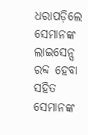ଧରାପଡ଼ିଲେ ସେମାନଙ୍କ ଲାଇସେନ୍ସ ରବ୍ଦ ହେବା ସହିତ ସେମାନଙ୍କ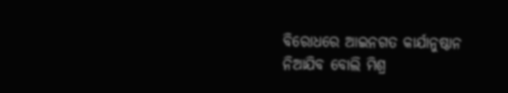ବିରୋଧରେ ଆଇନଗତ କାର୍ଯାନୁଷ୍ଠାନ ନିଆଯିବ ବୋଲି ମିଶ୍ର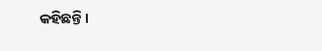କହିଛନ୍ତି।